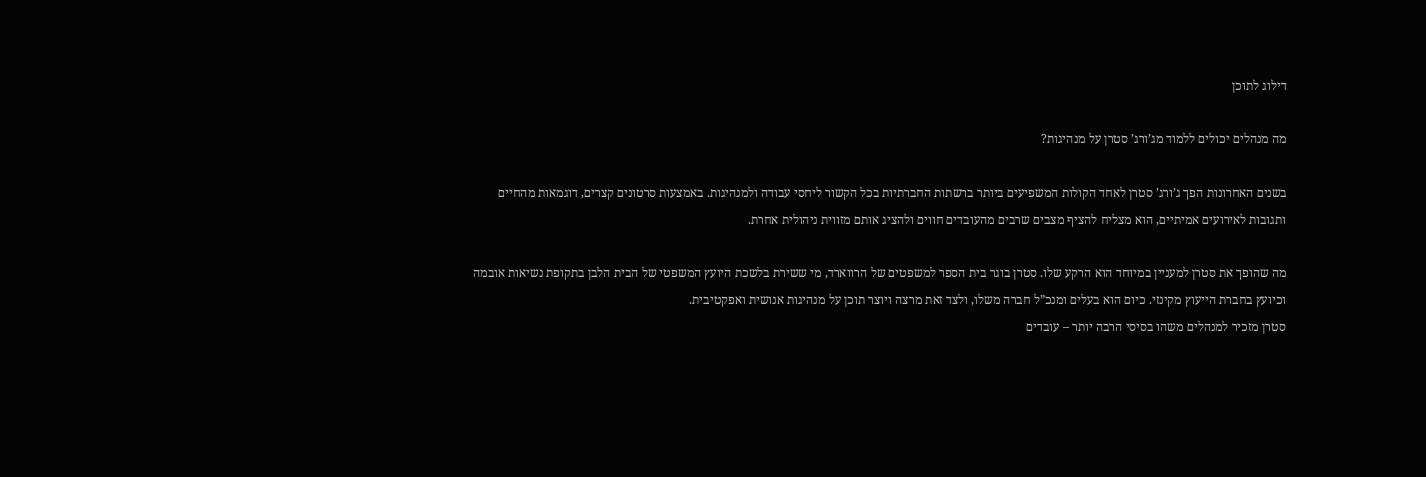דילוג לתוכן

מה מנהלים יכולים ללמוד מג’ורג’ סטרן על מנהיגות?

בשנים האחרונות הפך ג’ורג’ סטרן לאחד הקולות המשפיעים ביותר ברשתות החברתיות בכל הקשור ליחסי עבודה ולמנהיגות. באמצעות סרטונים קצרים, דוגמאות מהחיים ותגובות לאירועים אמיתיים, הוא מצליח להציף מצבים שרבים מהעובדים חווים ולהציג אותם מזווית ניהולית אחרת.

מה שהופך את סטרן למעניין במיוחד הוא הרקע שלו. סטרן בוגר בית הספר למשפטים של הרווארד, מי ששירת בלשכת היועץ המשפטי של הבית הלבן בתקופת נשיאות אובמה וכיועץ בחברת הייעוץ מקינזי. כיום הוא בעלים ומנכ”ל חברה משלו, ולצד זאת מרצה ויוצר תוכן על מנהיגות אנושית ואפקטיבית.
סטרן מזכיר למנהלים משהו בסיסי הרבה יותר – עובדים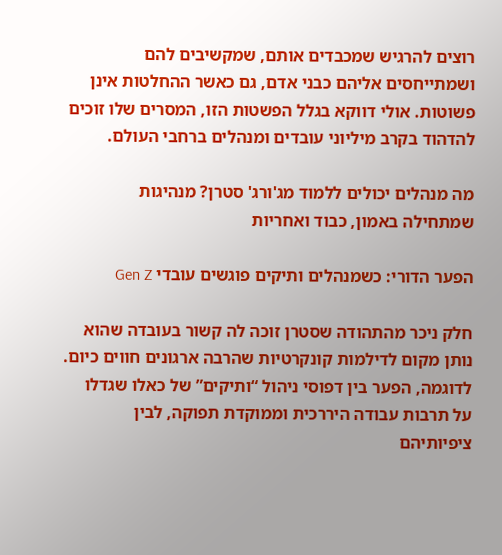רוצים להרגיש שמכבדים אותם, שמקשיבים להם ושמתייחסים אליהם כבני אדם, גם כאשר ההחלטות אינן פשוטות. אולי דווקא בגלל הפשטות הזו, המסרים שלו זוכים להדהוד בקרב מיליוני עובדים ומנהלים ברחבי העולם.

מה מנהלים יכולים ללמוד מג'ורג' סטרן? מנהיגות שמתחילה באמון, כבוד ואחריות

הפער הדורי: כשמנהלים ותיקים פוגשים עובדי Gen Z

חלק ניכר מהתהודה שסטרן זוכה לה קשור בעובדה שהוא נותן מקום לדילמות קונקרטיות שהרבה ארגונים חווים כיום. לדוגמה, הפער בין דפוסי ניהול “ותיקים” של כאלו שגדלו על תרבות עבודה היררכית וממוקדת תפוקה, לבין ציפיותיהם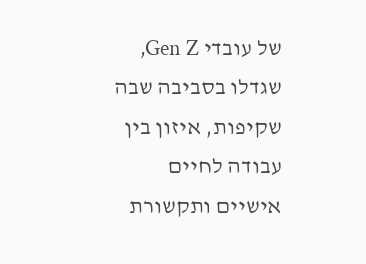של עובדי Gen Z, שגדלו בסביבה שבה שקיפות, איזון בין עבודה לחיים אישיים ותקשורת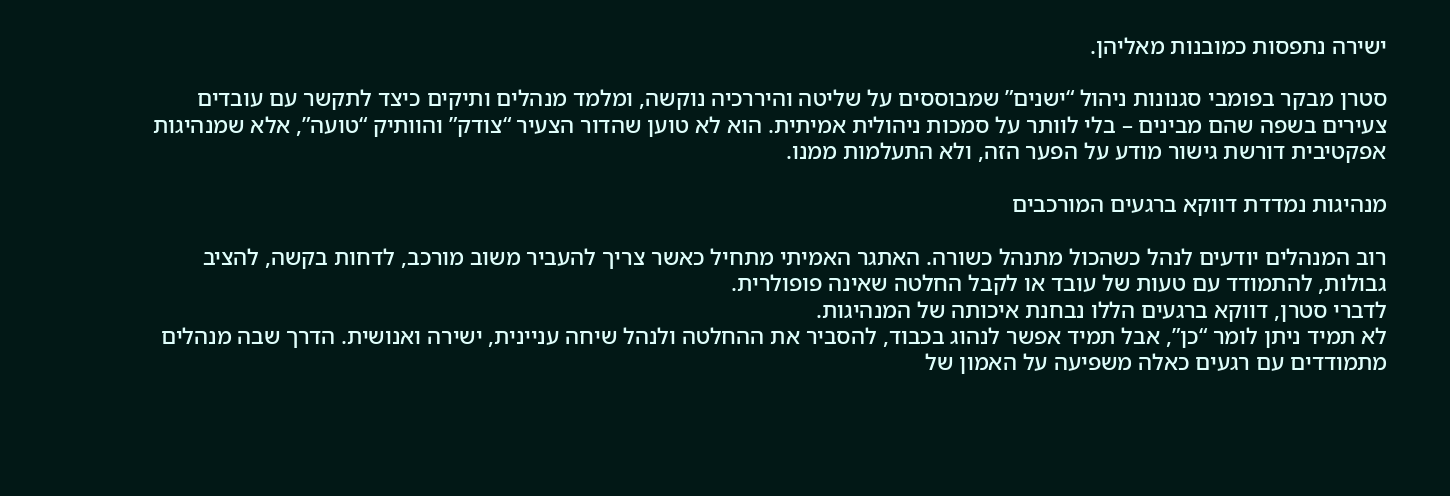ישירה נתפסות כמובנות מאליהן.

סטרן מבקר בפומבי סגנונות ניהול “ישנים” שמבוססים על שליטה והיררכיה נוקשה, ומלמד מנהלים ותיקים כיצד לתקשר עם עובדים צעירים בשפה שהם מבינים – בלי לוותר על סמכות ניהולית אמיתית. הוא לא טוען שהדור הצעיר “צודק” והוותיק “טועה”, אלא שמנהיגות אפקטיבית דורשת גישור מודע על הפער הזה, ולא התעלמות ממנו.

מנהיגות נמדדת דווקא ברגעים המורכבים

רוב המנהלים יודעים לנהל כשהכול מתנהל כשורה. האתגר האמיתי מתחיל כאשר צריך להעביר משוב מורכב, לדחות בקשה, להציב גבולות, להתמודד עם טעות של עובד או לקבל החלטה שאינה פופולרית.
לדברי סטרן, דווקא ברגעים הללו נבחנת איכותה של המנהיגות.
לא תמיד ניתן לומר “כן”, אבל תמיד אפשר לנהוג בכבוד, להסביר את ההחלטה ולנהל שיחה עניינית, ישירה ואנושית. הדרך שבה מנהלים מתמודדים עם רגעים כאלה משפיעה על האמון של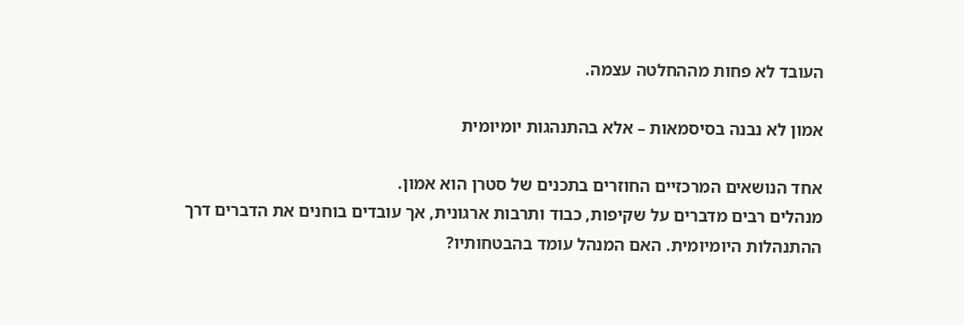העובד לא פחות מההחלטה עצמה.

אמון לא נבנה בסיסמאות – אלא בהתנהגות יומיומית

אחד הנושאים המרכזיים החוזרים בתכנים של סטרן הוא אמון.
מנהלים רבים מדברים על שקיפות, כבוד ותרבות ארגונית, אך עובדים בוחנים את הדברים דרך ההתנהלות היומיומית. האם המנהל עומד בהבטחותיו?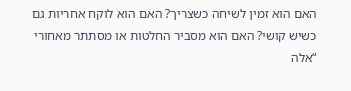האם הוא זמין לשיחה כשצריך? האם הוא לוקח אחריות גם כשיש קושי? האם הוא מסביר החלטות או מסתתר מאחורי “אלה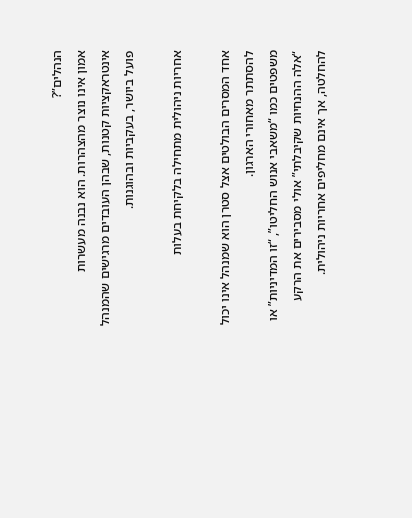הנהלים”?
אמון אינו נוצר מהצהרות. הוא נבנה מעשרות אינטראקציות קטנות, שבהן העובדים מרגישים שהמנהל פועל ביושר, בעקביות ובהוגנות.

אחריות ניהולית מתחילה בלקיחת בעלות

אחד המסרים הבולטים אצל סטרן הוא שמנהל אינו יכול להסתתר מאחורי הארגון.
משפטים כמו “משאבי אנוש החליטו”, “זו המדיניות” או “אלה ההנחיות שקיבלתי” אולי מסבירים את הרקע להחלטה, אך אינם מחליפים אחריות ניהולית.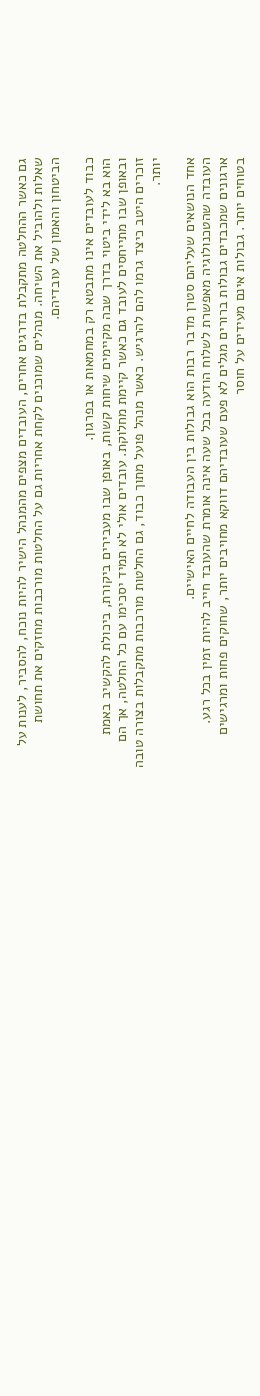גם כאשר ההחלטה מתקבלת בדרגים אחרים, העובדים מצפים מהמנהל הישיר להיות נוכח, להסביר, לענות על שאלות ולהוביל את השיחה. מנהלים שמוכנים לקחת אחריות גם על החלטות מורכבות מחזקים את תחושת הביטחון והאמון של עובדיהם.

כבוד לעובדים אינו מתבטא רק במחמאות או בפרגון.
הוא בא לידי ביטוי בדרך שבה מקיימים שיחות קשות, באופן שבו מעבירים ביקורת, ביכולת להקשיב באמת ובאופן שבו מתייחסים לעובד גם כאשר קיימת מחלוקת. עובדים אולי לא תמיד יסכימו עם כל החלטה, אך הם זוכרים היטב כיצד גרמו להם להרגיש. כאשר מנהל פועל מתוך כבוד, גם החלטות מורכבות מתקבלות בצורה טובה יותר.

אחד הנושאים שעליהם סטרן מדבר רבות הוא גבולות בין העבודה לחיים האישיים.
העובדה שהטכנולוגיה מאפשרת לשלוח הודעה בכל שעה אינה אומרת שהעובד חייב להיות זמין בכל רגע.
ארגונים שמכבדים גבולות ברורים מגלים לא פעם שעובדיהם דווקא מחויבים יותר, שחוקים פחות ומרגישים בטוחים יותר. גבולות אינם מעידים על חוסר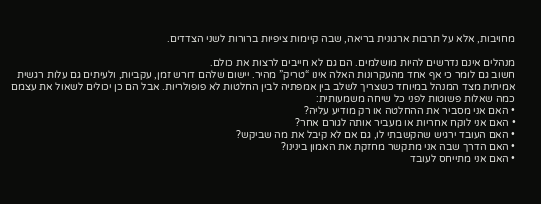מחויבות, אלא על תרבות ארגונית בריאה, שבה קיימות ציפיות ברורות לשני הצדדים.

מנהלים אינם נדרשים להיות מושלמים. הם גם לא חייבים לרצות את כולם.
חשוב גם לומר כי אף אחד מהעקרונות האלה אינו “טריק” מהיר. יישום שלהם דורש זמן, עקביות, ולעיתים גם עלות רגשית אמיתית מצד המנהל במיוחד כשצריך לשלב בין אמפתיה לבין החלטות לא פופולריות. אבל הם כן יכולים לשאול את עצמם כמה שאלות פשוטות לפני כל שיחה משמעותית:
• האם אני מסביר את ההחלטה או רק מודיע עליה?
• האם אני לוקח אחריות או מעביר אותה לגורם אחר?
• האם העובד ירגיש שהקשבתי לו, גם אם לא קיבל את מה שביקש?
• האם הדרך שבה אני מתקשר מחזקת את האמון בינינו?
• האם אני מתייחס לעובד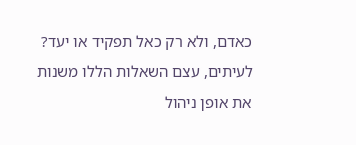כאדם, ולא רק כאל תפקיד או יעד?
לעיתים, עצם השאלות הללו משנות את אופן ניהול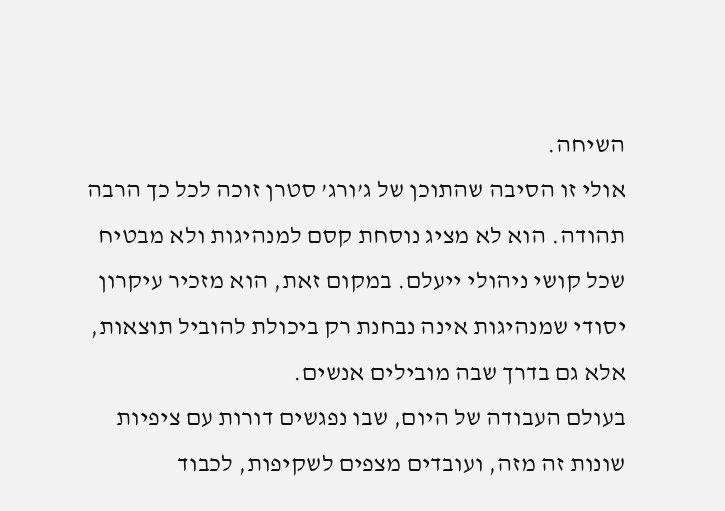השיחה.
אולי זו הסיבה שהתוכן של ג’ורג’ סטרן זוכה לכל כך הרבה תהודה. הוא לא מציג נוסחת קסם למנהיגות ולא מבטיח שכל קושי ניהולי ייעלם. במקום זאת, הוא מזכיר עיקרון יסודי שמנהיגות אינה נבחנת רק ביכולת להוביל תוצאות, אלא גם בדרך שבה מובילים אנשים.
בעולם העבודה של היום, שבו נפגשים דורות עם ציפיות שונות זה מזה, ועובדים מצפים לשקיפות, לכבוד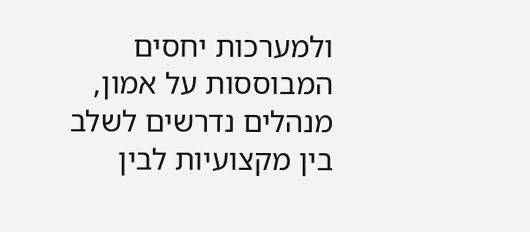ולמערכות יחסים המבוססות על אמון, מנהלים נדרשים לשלב בין מקצועיות לבין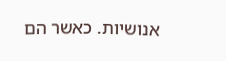אנושיות. כאשר הם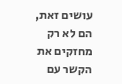עושים זאת, הם לא רק מחזקים את הקשר עם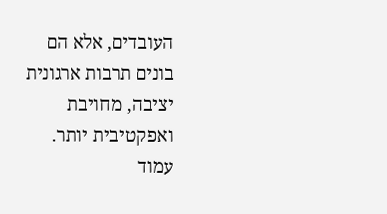העובדים, אלא הם בונים תרבות ארגונית יציבה, מחויבת ואפקטיבית יותר.
עמוד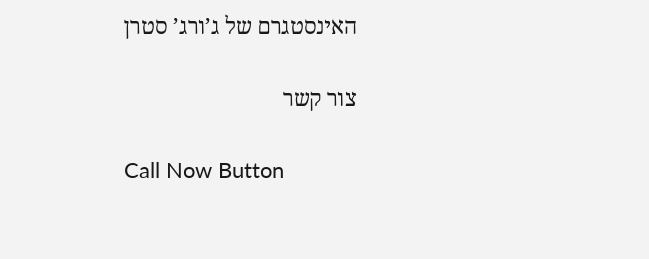האינסטגרם של ג’ורג’ סטרן

צור קשר

Call Now Button